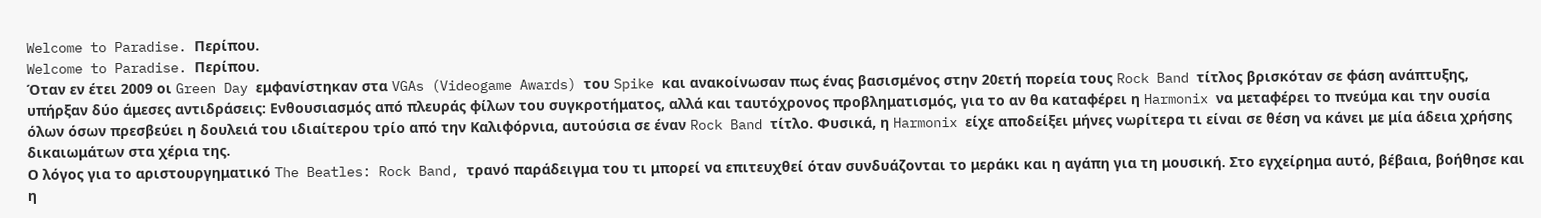Welcome to Paradise. Περίπου.
Welcome to Paradise. Περίπου.
Όταν εν έτει 2009 οι Green Day εμφανίστηκαν στα VGAs (Videogame Awards) του Spike και ανακοίνωσαν πως ένας βασισμένος στην 20ετή πορεία τους Rock Band τίτλος βρισκόταν σε φάση ανάπτυξης, υπήρξαν δύο άμεσες αντιδράσεις: Ενθουσιασμός από πλευράς φίλων του συγκροτήματος, αλλά και ταυτόχρονος προβληματισμός, για το αν θα καταφέρει η Harmonix να μεταφέρει το πνεύμα και την ουσία όλων όσων πρεσβεύει η δουλειά του ιδιαίτερου τρίο από την Καλιφόρνια, αυτούσια σε έναν Rock Band τίτλο. Φυσικά, η Harmonix είχε αποδείξει μήνες νωρίτερα τι είναι σε θέση να κάνει με μία άδεια χρήσης δικαιωμάτων στα χέρια της.
Ο λόγος για το αριστουργηματικό The Beatles: Rock Band, τρανό παράδειγμα του τι μπορεί να επιτευχθεί όταν συνδυάζονται το μεράκι και η αγάπη για τη μουσική. Στο εγχείρημα αυτό, βέβαια, βοήθησε και η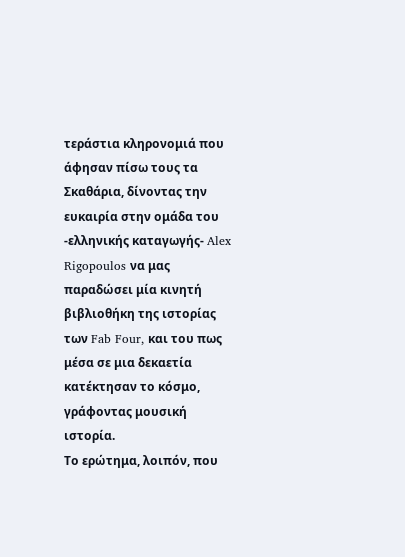τεράστια κληρονομιά που άφησαν πίσω τους τα Σκαθάρια, δίνοντας την ευκαιρία στην ομάδα του -ελληνικής καταγωγής- Alex Rigopoulos να μας παραδώσει μία κινητή βιβλιοθήκη της ιστορίας των Fab Four, και του πως μέσα σε μια δεκαετία κατέκτησαν το κόσμο, γράφοντας μουσική ιστορία.
Το ερώτημα, λοιπόν, που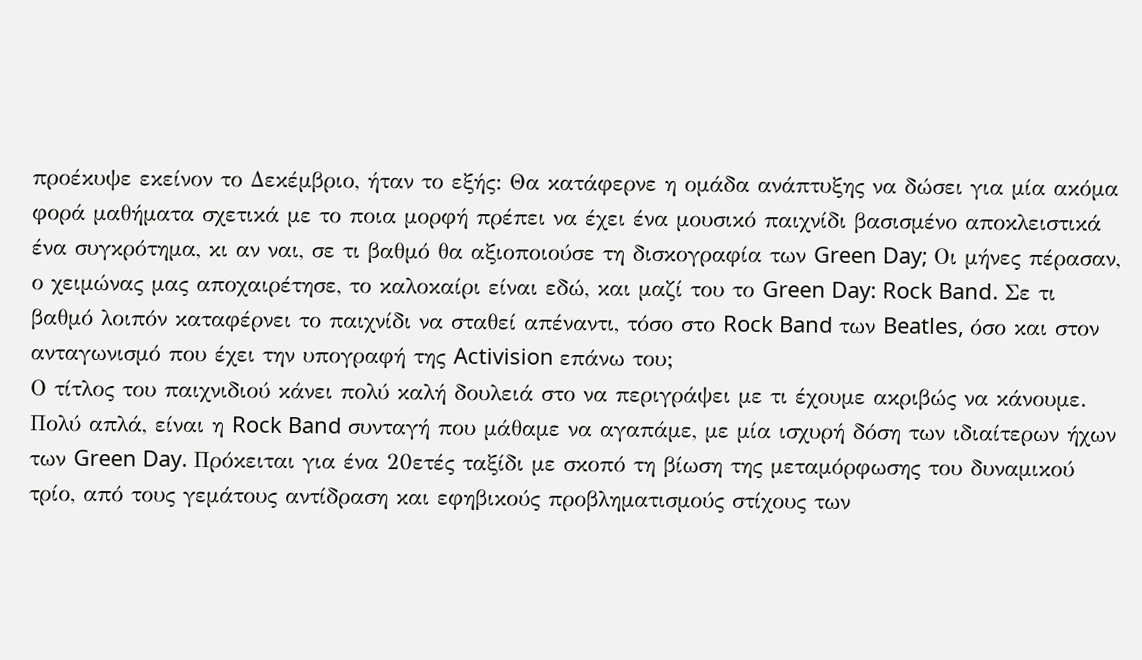προέκυψε εκείνον το Δεκέμβριο, ήταν το εξής: Θα κατάφερνε η ομάδα ανάπτυξης να δώσει για μία ακόμα φορά μαθήματα σχετικά με το ποια μορφή πρέπει να έχει ένα μουσικό παιχνίδι βασισμένο αποκλειστικά ένα συγκρότημα, κι αν ναι, σε τι βαθμό θα αξιοποιούσε τη δισκογραφία των Green Day; Οι μήνες πέρασαν, ο χειμώνας μας αποχαιρέτησε, το καλοκαίρι είναι εδώ, και μαζί του το Green Day: Rock Band. Σε τι βαθμό λοιπόν καταφέρνει το παιχνίδι να σταθεί απέναντι, τόσο στο Rock Band των Beatles, όσο και στον ανταγωνισμό που έχει την υπογραφή της Activision επάνω του;
Ο τίτλος του παιχνιδιού κάνει πολύ καλή δουλειά στο να περιγράψει με τι έχουμε ακριβώς να κάνουμε. Πολύ απλά, είναι η Rock Band συνταγή που μάθαμε να αγαπάμε, με μία ισχυρή δόση των ιδιαίτερων ήχων των Green Day. Πρόκειται για ένα 20ετές ταξίδι με σκοπό τη βίωση της μεταμόρφωσης του δυναμικού τρίο, από τους γεμάτους αντίδραση και εφηβικούς προβληματισμούς στίχους των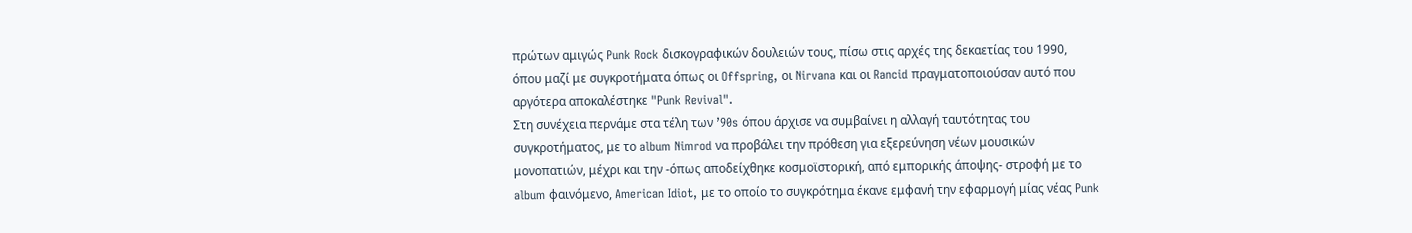πρώτων αμιγώς Punk Rock δισκογραφικών δουλειών τους, πίσω στις αρχές της δεκαετίας του 1990, όπου μαζί με συγκροτήματα όπως οι Offspring, οι Nirvana και οι Rancid πραγματοποιούσαν αυτό που αργότερα αποκαλέστηκε "Punk Revival".
Στη συνέχεια περνάμε στα τέλη των ’90s όπου άρχισε να συμβαίνει η αλλαγή ταυτότητας του συγκροτήματος, με το album Nimrod να προβάλει την πρόθεση για εξερεύνηση νέων μουσικών μονοπατιών, μέχρι και την -όπως αποδείχθηκε κοσμοϊστορική, από εμπορικής άποψης- στροφή με το album φαινόμενο, American Idiot, με το οποίο το συγκρότημα έκανε εμφανή την εφαρμογή μίας νέας Punk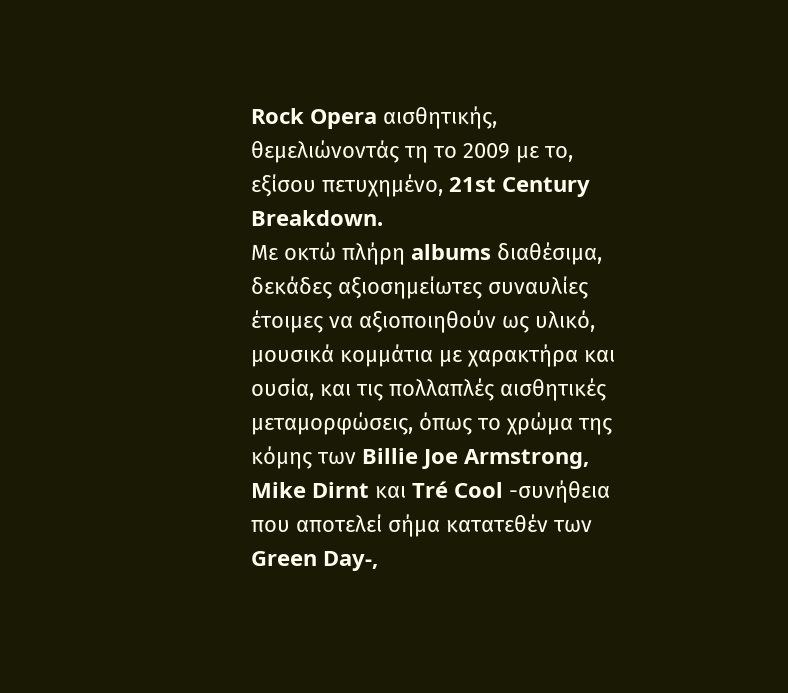Rock Opera αισθητικής, θεμελιώνοντάς τη το 2009 με το, εξίσου πετυχημένο, 21st Century Breakdown.
Με οκτώ πλήρη albums διαθέσιμα, δεκάδες αξιοσημείωτες συναυλίες έτοιμες να αξιοποιηθούν ως υλικό, μουσικά κομμάτια με χαρακτήρα και ουσία, και τις πολλαπλές αισθητικές μεταμορφώσεις, όπως το χρώμα της κόμης των Billie Joe Armstrong, Mike Dirnt και Tré Cool -συνήθεια που αποτελεί σήμα κατατεθέν των Green Day-,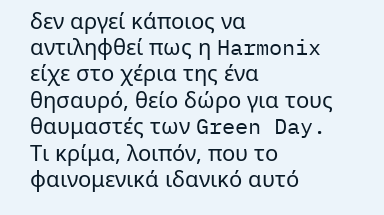δεν αργεί κάποιος να αντιληφθεί πως η Harmonix είχε στο χέρια της ένα θησαυρό, θείο δώρο για τους θαυμαστές των Green Day.
Τι κρίμα, λοιπόν, που το φαινομενικά ιδανικό αυτό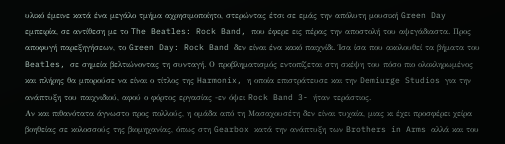υλικό έμεινε κατά ένα μεγάλο τμήμα αχρησιμοποίητο, στερώντας έτσι σε εμάς την απόλυτη μουσική Green Day εμπειρία, σε αντίθεση με το The Beatles: Rock Band, που έφερε εις πέρας την αποστολή του αψεγάδιαστα. Προς αποφυγή παρεξηγήσεων, το Green Day: Rock Band δεν είναι ένα κακό παιχνίδι. Ίσα ίσα που ακολουθεί τα βήματα του Beatles, σε σημεία βελτιώνοντας τη συνταγή. Ο προβληματισμός εντοπίζεται στη σκέψη του πόσο πιο ολοκληρωμένος και πλήρης θα μπορούσε να είναι ο τίτλος της Harmonix, η οποία επιστράτευσε και την Demiurge Studios για την ανάπτυξη του παιχνιδιού, αφού ο φόρτος εργασίας -εν όψει Rock Band 3- ήταν τεράστιος.
Αν και πιθανότατα άγνωστο προς πολλούς, η ομάδα από τη Μασαχουσέτη δεν είναι τυχαία, μιας κι έχει προσφέρει χείρα βοηθείας σε κολοσσούς της βιομηχανίας, όπως στη Gearbox κατά την ανάπτυξη των Brothers in Arms αλλά και του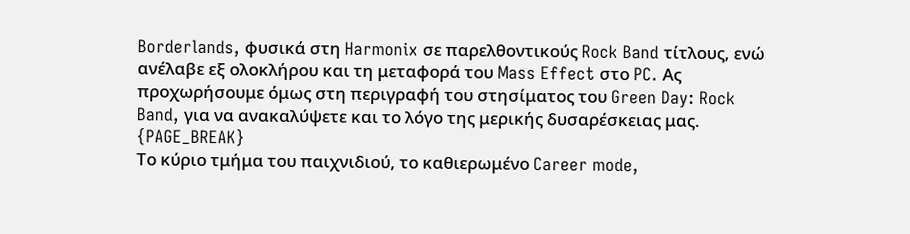Borderlands, φυσικά στη Harmonix σε παρελθοντικούς Rock Band τίτλους, ενώ ανέλαβε εξ ολοκλήρου και τη μεταφορά του Mass Effect στο PC. Ας προχωρήσουμε όμως στη περιγραφή του στησίματος του Green Day: Rock Band, για να ανακαλύψετε και το λόγο της μερικής δυσαρέσκειας μας.
{PAGE_BREAK}
Το κύριο τμήμα του παιχνιδιού, το καθιερωμένο Career mode,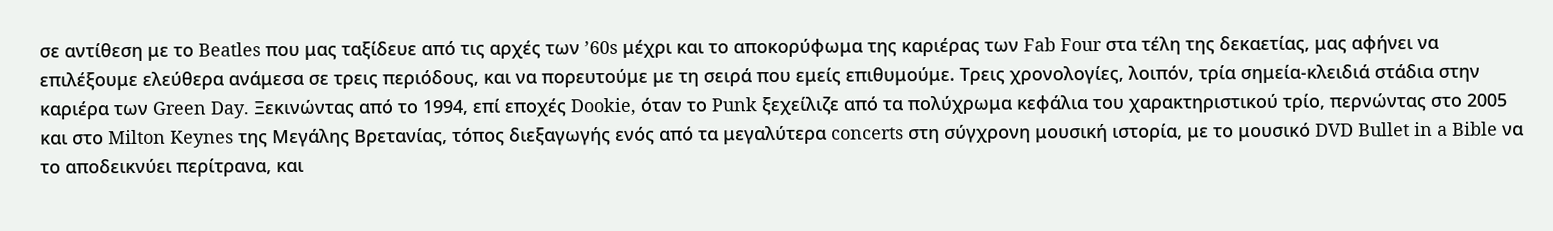σε αντίθεση με το Beatles που μας ταξίδευε από τις αρχές των ’60s μέχρι και το αποκορύφωμα της καριέρας των Fab Four στα τέλη της δεκαετίας, μας αφήνει να επιλέξουμε ελεύθερα ανάμεσα σε τρεις περιόδους, και να πορευτούμε με τη σειρά που εμείς επιθυμούμε. Τρεις χρονολογίες, λοιπόν, τρία σημεία-κλειδιά στάδια στην καριέρα των Green Day. Ξεκινώντας από το 1994, επί εποχές Dookie, όταν το Punk ξεχείλιζε από τα πολύχρωμα κεφάλια του χαρακτηριστικού τρίο, περνώντας στο 2005 και στο Milton Keynes της Μεγάλης Βρετανίας, τόπος διεξαγωγής ενός από τα μεγαλύτερα concerts στη σύγχρονη μουσική ιστορία, με το μουσικό DVD Bullet in a Bible να το αποδεικνύει περίτρανα, και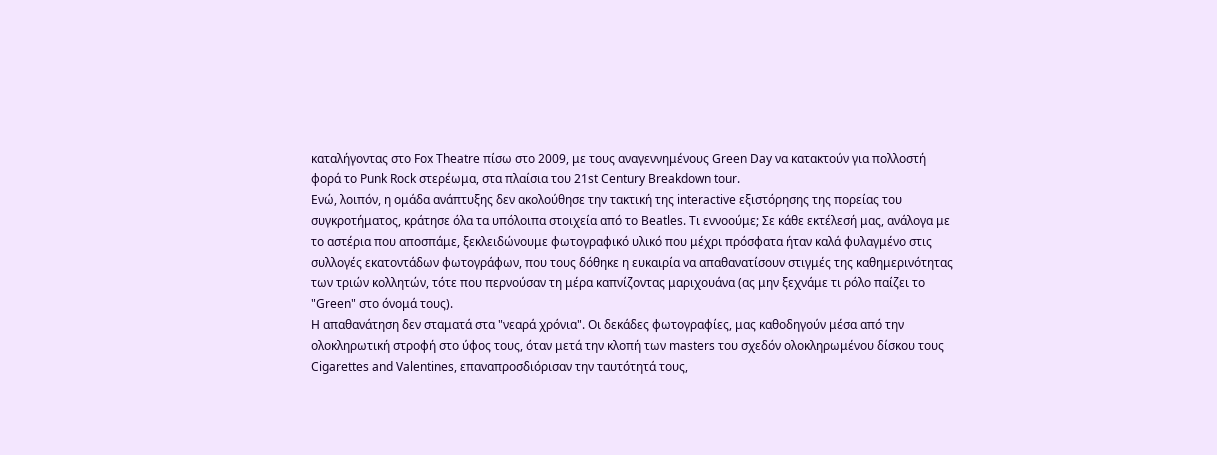καταλήγοντας στο Fox Theatre πίσω στο 2009, με τους αναγεννημένους Green Day να κατακτούν για πολλοστή φορά το Punk Rock στερέωμα, στα πλαίσια του 21st Century Breakdown tour.
Ενώ, λοιπόν, η ομάδα ανάπτυξης δεν ακολούθησε την τακτική της interactive εξιστόρησης της πορείας του συγκροτήματος, κράτησε όλα τα υπόλοιπα στοιχεία από το Beatles. Τι εννοούμε; Σε κάθε εκτέλεσή μας, ανάλογα με το αστέρια που αποσπάμε, ξεκλειδώνουμε φωτογραφικό υλικό που μέχρι πρόσφατα ήταν καλά φυλαγμένο στις συλλογές εκατοντάδων φωτογράφων, που τους δόθηκε η ευκαιρία να απαθανατίσουν στιγμές της καθημερινότητας των τριών κολλητών, τότε που περνούσαν τη μέρα καπνίζοντας μαριχουάνα (ας μην ξεχνάμε τι ρόλο παίζει το "Green" στο όνομά τους).
Η απαθανάτηση δεν σταματά στα "νεαρά χρόνια". Οι δεκάδες φωτογραφίες, μας καθοδηγούν μέσα από την ολοκληρωτική στροφή στο ύφος τους, όταν μετά την κλοπή των masters του σχεδόν ολοκληρωμένου δίσκου τους Cigarettes and Valentines, επαναπροσδιόρισαν την ταυτότητά τους,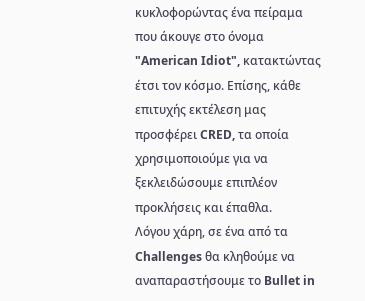κυκλοφορώντας ένα πείραμα που άκουγε στο όνομα "American Idiot", κατακτώντας έτσι τον κόσμο. Επίσης, κάθε επιτυχής εκτέλεση μας προσφέρει CRED, τα οποία χρησιμοποιούμε για να ξεκλειδώσουμε επιπλέον προκλήσεις και έπαθλα.
Λόγου χάρη, σε ένα από τα Challenges θα κληθούμε να αναπαραστήσουμε το Bullet in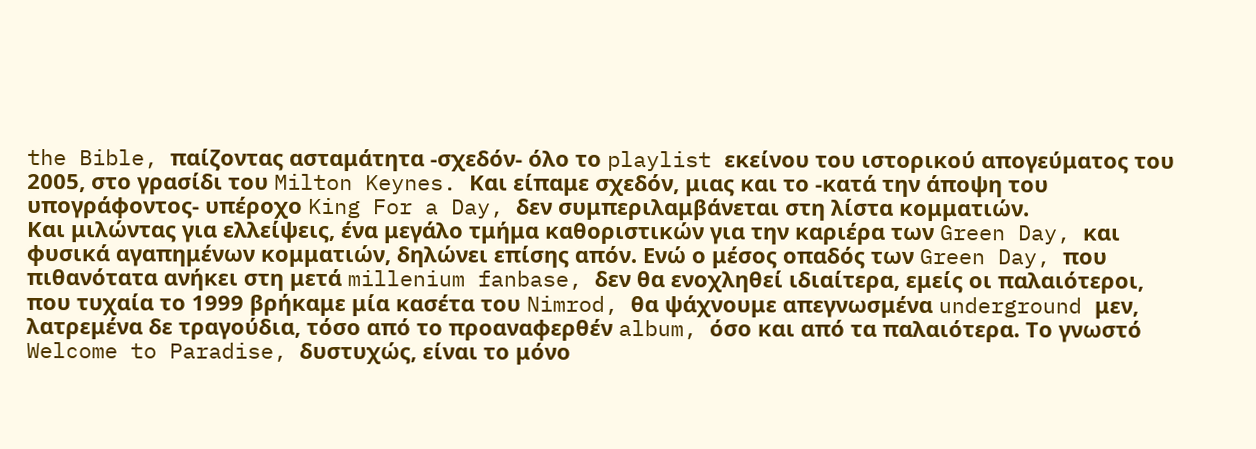the Bible, παίζοντας ασταμάτητα -σχεδόν- όλο το playlist εκείνου του ιστορικού απογεύματος του 2005, στο γρασίδι του Milton Keynes. Και είπαμε σχεδόν, μιας και το -κατά την άποψη του υπογράφοντος- υπέροχο King For a Day, δεν συμπεριλαμβάνεται στη λίστα κομματιών.
Και μιλώντας για ελλείψεις, ένα μεγάλο τμήμα καθοριστικών για την καριέρα των Green Day, και φυσικά αγαπημένων κομματιών, δηλώνει επίσης απόν. Ενώ ο μέσος οπαδός των Green Day, που πιθανότατα ανήκει στη μετά millenium fanbase, δεν θα ενοχληθεί ιδιαίτερα, εμείς οι παλαιότεροι, που τυχαία το 1999 βρήκαμε μία κασέτα του Nimrod, θα ψάχνουμε απεγνωσμένα underground μεν, λατρεμένα δε τραγούδια, τόσο από το προαναφερθέν album, όσο και από τα παλαιότερα. Το γνωστό Welcome to Paradise, δυστυχώς, είναι το μόνο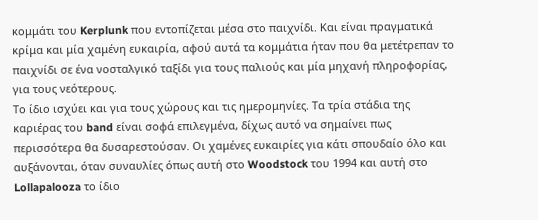κομμάτι του Kerplunk που εντοπίζεται μέσα στο παιχνίδι. Και είναι πραγματικά κρίμα και μία χαμένη ευκαιρία, αφού αυτά τα κομμάτια ήταν που θα μετέτρεπαν το παιχνίδι σε ένα νοσταλγικό ταξίδι για τους παλιούς και μία μηχανή πληροφορίας, για τους νεότερους.
Το ίδιο ισχύει και για τους χώρους και τις ημερομηνίες. Τα τρία στάδια της καριέρας του band είναι σοφά επιλεγμένα, δίχως αυτό να σημαίνει πως περισσότερα θα δυσαρεστούσαν. Οι χαμένες ευκαιρίες για κάτι σπουδαίο όλο και αυξάνονται, όταν συναυλίες όπως αυτή στο Woodstock του 1994 και αυτή στο Lollapalooza το ίδιο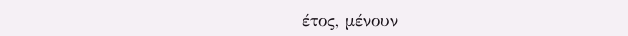έτος, μένουν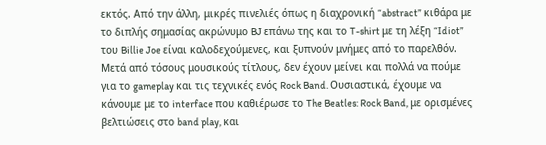εκτός. Από την άλλη, μικρές πινελιές όπως η διαχρονική “abstract” κιθάρα με το διπλής σημασίας ακρώνυμο BJ επάνω της και το T-shirt με τη λέξη “Idiot” του Billie Joe είναι καλοδεχούμενες, και ξυπνούν μνήμες από το παρελθόν.
Μετά από τόσους μουσικούς τίτλους, δεν έχουν μείνει και πολλά να πούμε για το gameplay και τις τεχνικές ενός Rock Band. Ουσιαστικά, έχουμε να κάνουμε με το interface που καθιέρωσε το The Beatles: Rock Band, με ορισμένες βελτιώσεις στο band play, και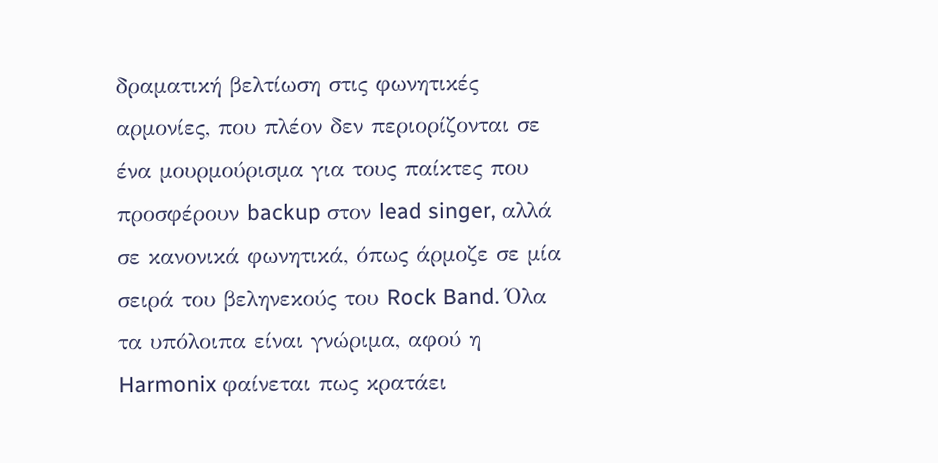δραματική βελτίωση στις φωνητικές αρμονίες, που πλέον δεν περιορίζονται σε ένα μουρμούρισμα για τους παίκτες που προσφέρουν backup στον lead singer, αλλά σε κανονικά φωνητικά, όπως άρμοζε σε μία σειρά του βεληνεκούς του Rock Band. Όλα τα υπόλοιπα είναι γνώριμα, αφού η Harmonix φαίνεται πως κρατάει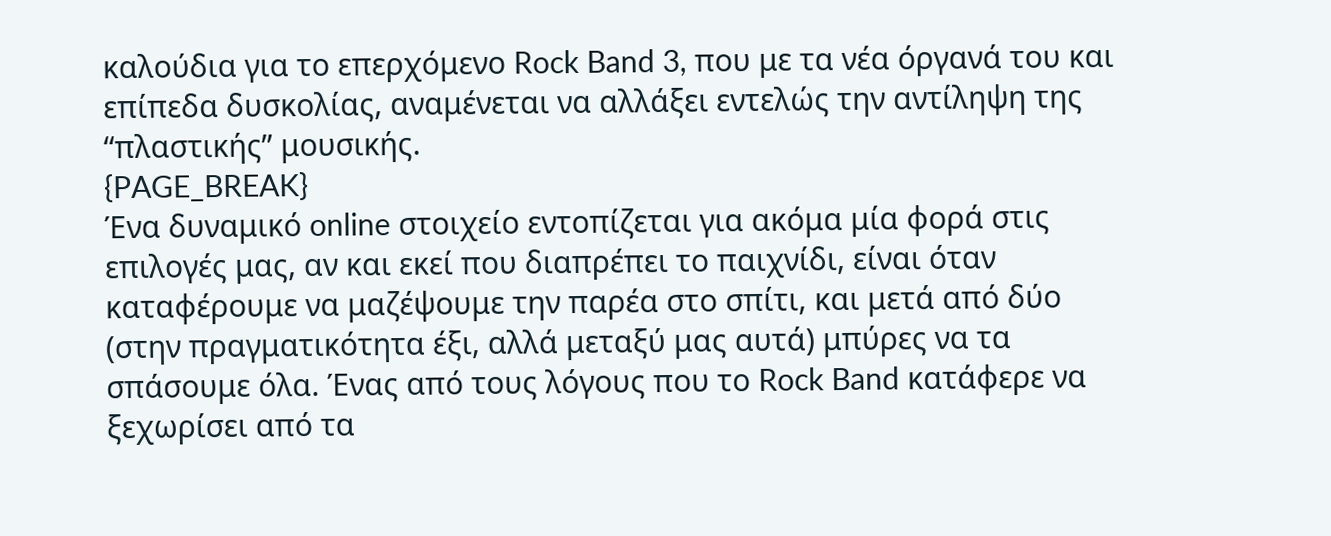καλούδια για το επερχόμενο Rock Band 3, που με τα νέα όργανά του και επίπεδα δυσκολίας, αναμένεται να αλλάξει εντελώς την αντίληψη της “πλαστικής” μουσικής.
{PAGE_BREAK}
Ένα δυναμικό online στοιχείο εντοπίζεται για ακόμα μία φορά στις επιλογές μας, αν και εκεί που διαπρέπει το παιχνίδι, είναι όταν καταφέρουμε να μαζέψουμε την παρέα στο σπίτι, και μετά από δύο (στην πραγματικότητα έξι, αλλά μεταξύ μας αυτά) μπύρες να τα σπάσουμε όλα. Ένας από τους λόγους που το Rock Band κατάφερε να ξεχωρίσει από τα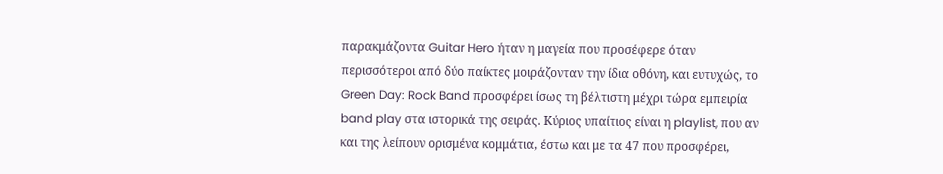παρακμάζοντα Guitar Hero ήταν η μαγεία που προσέφερε όταν περισσότεροι από δύο παίκτες μοιράζονταν την ίδια οθόνη, και ευτυχώς, το Green Day: Rock Band προσφέρει ίσως τη βέλτιστη μέχρι τώρα εμπειρία band play στα ιστορικά της σειράς. Κύριος υπαίτιος είναι η playlist, που αν και της λείπουν ορισμένα κομμάτια, έστω και με τα 47 που προσφέρει,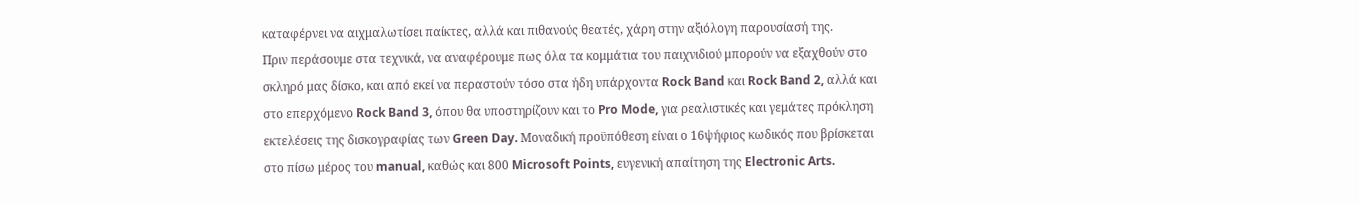καταφέρνει να αιχμαλωτίσει παίκτες, αλλά και πιθανούς θεατές, χάρη στην αξιόλογη παρουσίασή της.
Πριν περάσουμε στα τεχνικά, να αναφέρουμε πως όλα τα κομμάτια του παιχνιδιού μπορούν να εξαχθούν στο σκληρό μας δίσκο, και από εκεί να περαστούν τόσο στα ήδη υπάρχοντα Rock Band και Rock Band 2, αλλά και στο επερχόμενο Rock Band 3, όπου θα υποστηρίζουν και το Pro Mode, για ρεαλιστικές και γεμάτες πρόκληση εκτελέσεις της δισκογραφίας των Green Day. Μοναδική προϋπόθεση είναι ο 16ψήφιος κωδικός που βρίσκεται στο πίσω μέρος του manual, καθώς και 800 Microsoft Points, ευγενική απαίτηση της Electronic Arts.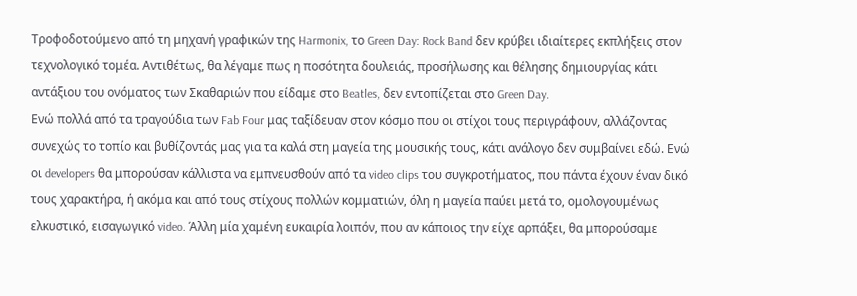Τροφοδοτούμενο από τη μηχανή γραφικών της Harmonix, το Green Day: Rock Band δεν κρύβει ιδιαίτερες εκπλήξεις στον τεχνολογικό τομέα. Αντιθέτως, θα λέγαμε πως η ποσότητα δουλειάς, προσήλωσης και θέλησης δημιουργίας κάτι αντάξιου του ονόματος των Σκαθαριών που είδαμε στο Beatles, δεν εντοπίζεται στο Green Day.
Ενώ πολλά από τα τραγούδια των Fab Four μας ταξίδευαν στον κόσμο που οι στίχοι τους περιγράφουν, αλλάζοντας συνεχώς το τοπίο και βυθίζοντάς μας για τα καλά στη μαγεία της μουσικής τους, κάτι ανάλογο δεν συμβαίνει εδώ. Ενώ οι developers θα μπορούσαν κάλλιστα να εμπνευσθούν από τα video clips του συγκροτήματος, που πάντα έχουν έναν δικό τους χαρακτήρα, ή ακόμα και από τους στίχους πολλών κομματιών, όλη η μαγεία παύει μετά το, ομολογουμένως ελκυστικό, εισαγωγικό video. Άλλη μία χαμένη ευκαιρία λοιπόν, που αν κάποιος την είχε αρπάξει, θα μπορούσαμε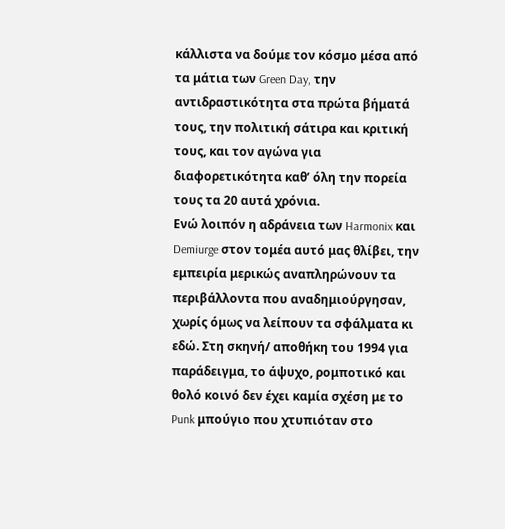κάλλιστα να δούμε τον κόσμο μέσα από τα μάτια των Green Day, την αντιδραστικότητα στα πρώτα βήματά τους, την πολιτική σάτιρα και κριτική τους, και τον αγώνα για διαφορετικότητα καθ’ όλη την πορεία τους τα 20 αυτά χρόνια.
Ενώ λοιπόν η αδράνεια των Harmonix και Demiurge στον τομέα αυτό μας θλίβει, την εμπειρία μερικώς αναπληρώνουν τα περιβάλλοντα που αναδημιούργησαν, χωρίς όμως να λείπουν τα σφάλματα κι εδώ. Στη σκηνή/ αποθήκη του 1994 για παράδειγμα, το άψυχο, ρομποτικό και θολό κοινό δεν έχει καμία σχέση με το Punk μπούγιο που χτυπιόταν στο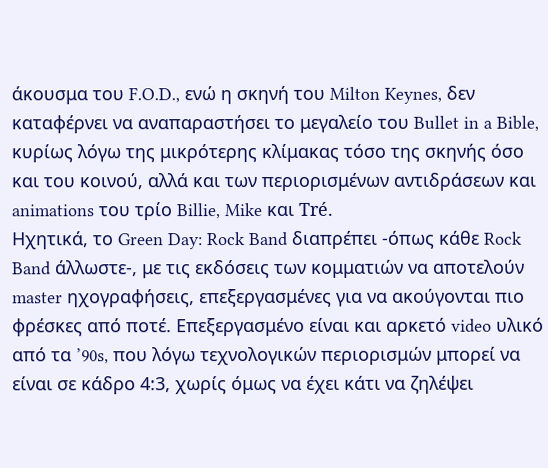άκουσμα του F.O.D., ενώ η σκηνή του Milton Keynes, δεν καταφέρνει να αναπαραστήσει το μεγαλείο του Bullet in a Bible, κυρίως λόγω της μικρότερης κλίμακας τόσο της σκηνής όσο και του κοινού, αλλά και των περιορισμένων αντιδράσεων και animations του τρίο Billie, Mike και Tré.
Ηχητικά, το Green Day: Rock Band διαπρέπει -όπως κάθε Rock Band άλλωστε-, με τις εκδόσεις των κομματιών να αποτελούν master ηχογραφήσεις, επεξεργασμένες για να ακούγονται πιο φρέσκες από ποτέ. Επεξεργασμένο είναι και αρκετό video υλικό από τα ’90s, που λόγω τεχνολογικών περιορισμών μπορεί να είναι σε κάδρο 4:3, χωρίς όμως να έχει κάτι να ζηλέψει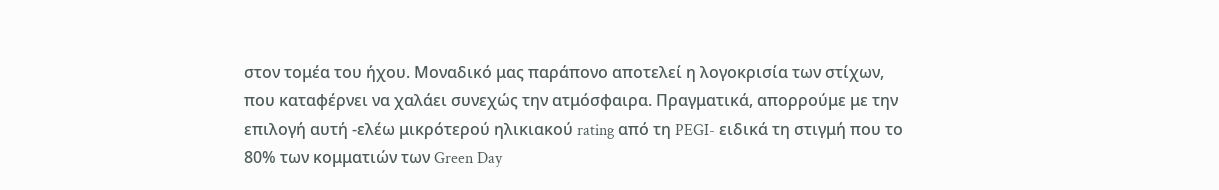στον τομέα του ήχου. Μοναδικό μας παράπονο αποτελεί η λογοκρισία των στίχων, που καταφέρνει να χαλάει συνεχώς την ατμόσφαιρα. Πραγματικά, απορρούμε με την επιλογή αυτή -ελέω μικρότερού ηλικιακού rating από τη PEGI- ειδικά τη στιγμή που το 80% των κομματιών των Green Day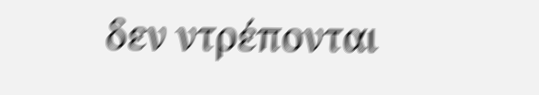δεν ντρέπονται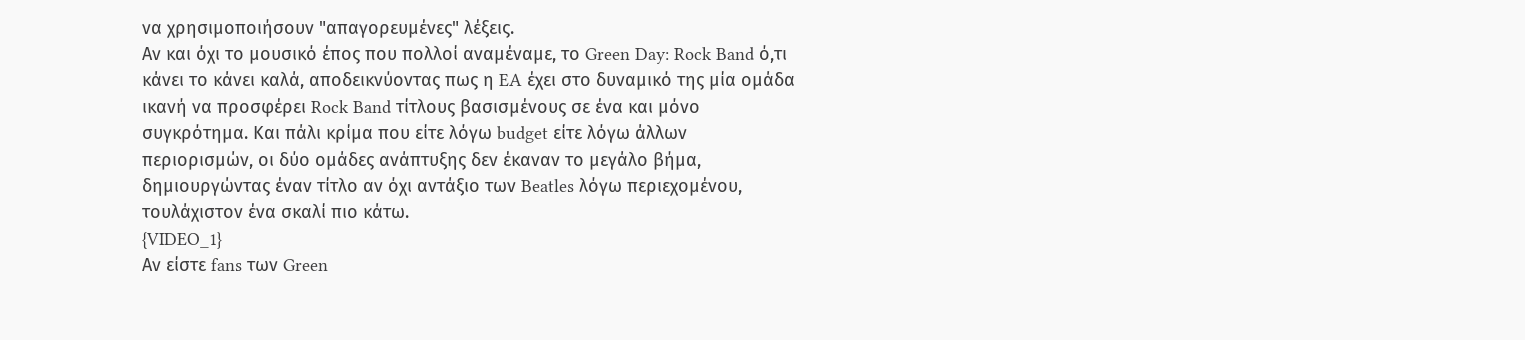να χρησιμοποιήσουν "απαγορευμένες" λέξεις.
Αν και όχι το μουσικό έπος που πολλοί αναμέναμε, το Green Day: Rock Band ό,τι κάνει το κάνει καλά, αποδεικνύοντας πως η EA έχει στο δυναμικό της μία ομάδα ικανή να προσφέρει Rock Band τίτλους βασισμένους σε ένα και μόνο συγκρότημα. Και πάλι κρίμα που είτε λόγω budget είτε λόγω άλλων περιορισμών, οι δύο ομάδες ανάπτυξης δεν έκαναν το μεγάλο βήμα, δημιουργώντας έναν τίτλο αν όχι αντάξιο των Beatles λόγω περιεχομένου, τουλάχιστον ένα σκαλί πιο κάτω.
{VIDEO_1}
Αν είστε fans των Green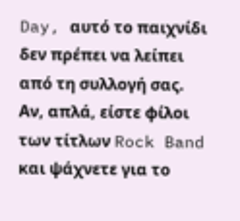Day, αυτό το παιχνίδι δεν πρέπει να λείπει από τη συλλογή σας. Αν, απλά, είστε φίλοι των τίτλων Rock Band και ψάχνετε για το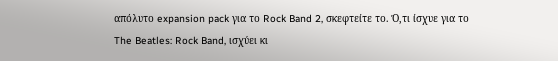απόλυτο expansion pack για το Rock Band 2, σκεφτείτε το. Ό,τι ίσχυε για το The Beatles: Rock Band, ισχύει κι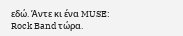εδώ. Άντε κι ένα MUSE: Rock Band τώρα.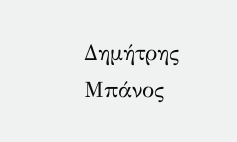Δημήτρης Μπάνος